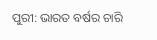ପୁରୀ: ଭାରତ ବର୍ଷର ଚାରି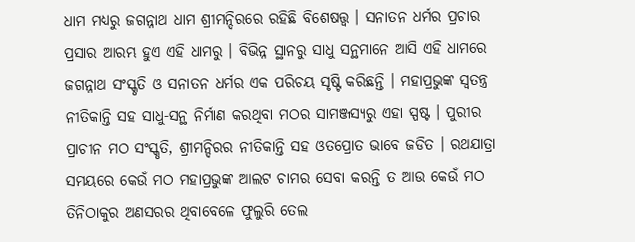ଧାମ ମଧ୍ୟରୁ ଜଗନ୍ନାଥ ଧାମ ଶ୍ରୀମନ୍ଦିରରେ ରହିଛି ବିଶେଷତ୍ତ୍ବ । ସନାତନ ଧର୍ମର ପ୍ରଚାର ପ୍ରସାର ଆରମ୍ଭ ହୁଏ ଏହି ଧାମରୁ । ବିଭିନ୍ନ ସ୍ଥାନରୁ ସାଧୁ ସନ୍ଥମାନେ ଆସି ଏହି ଧାମରେ ଜଗନ୍ନାଥ ସଂସ୍କୃତି ଓ ସନାତନ ଧର୍ମର ଏକ ପରିଚୟ ସୃଷ୍ଟି କରିଛନ୍ତି । ମହାପ୍ରଭୁଙ୍କ ସ୍ବତନ୍ତ୍ର ନୀତିକାନ୍ତି ସହ ସାଧୁ-ସନ୍ଥ ନିର୍ମାଣ କରଥିବା ମଠର ସାମଞ୍ଜସ୍ୟରୁ ଏହା ସ୍ପଷ୍ଟ । ପୁରୀର ପ୍ରାଚୀନ ମଠ ସଂସ୍କୃତି, ଶ୍ରୀମନ୍ଦିରର ନୀତିକାନ୍ତି ସହ ଓତପ୍ରୋତ ଭାବେ ଜଡିତ । ରଥଯାତ୍ରା ସମୟରେ କେଉଁ ମଠ ମହାପ୍ରଭୁଙ୍କ ଆଲଟ ଚାମର ସେବା କରନ୍ତି ତ ଆଉ କେଉଁ ମଠ ତିନିଠାକୁର ଅଣସରର ଥିବାବେଳେ ଫୁଲୁରି ତେଲ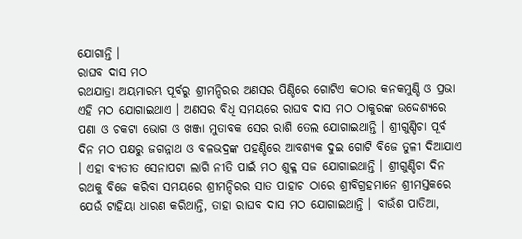ଯୋଗାନ୍ତି ।
ରାଘବ ଦାସ ମଠ
ରଥଯାତ୍ରା ଅୟମାରମ୍ଭ ପୂର୍ବରୁ ଶ୍ରୀମନ୍ଦିରର ଅଣସର ପିଣ୍ଡିରେ ଗୋଟିଏ କଠାର କନକମୁଣ୍ଡି ଓ ପ୍ରଭା ଏହି ମଠ ଯୋଗାଇଥାଏ । ଅଣସର ବିଧି ସମୟରେ ରାଘବ ଦାସ ମଠ ଠାକୁରଙ୍କ ଉଦ୍ଦେଶ୍ୟରେ ପଣା ଓ ଚକଟା ଭୋଗ ଓ ଖଞ୍ଜା ମୁତାବକ ସେର ରାଶି ତେଲ ଯୋଗାଇଥାନ୍ତି । ଶ୍ରୀଗୁଣ୍ଡିଚା ପୂର୍ବ ଦିନ ମଠ ପକ୍ଷରୁ ଜଗନ୍ନାଥ ଓ ବଳଭଦ୍ରଙ୍କ ପହଣ୍ଡିରେ ଆବଶ୍ୟକ ଦୁଇ ଗୋଟି ବିଜେ ତୁଳୀ ଦିଆଯାଏ । ଏହା ବ୍ୟତୀତ ସେନାପଟା ଲାଗି ନୀତି ପାଇଁ ମଠ ଶୁକ୍ଳ ସଜ ଯୋଗାଇଥାନ୍ତି । ଶ୍ରୀଗୁଣ୍ଡିଚା ଦିନ ରଥକୁ ବିଜେ କରିବା ସମୟରେ ଶ୍ରୀମନ୍ଦିରର ସାତ ପାହାଚ ଠାରେ ଶ୍ରୀବିଗ୍ରହମାନେ ଶ୍ରୀମସ୍ତକରେ ଯେଉଁ ଟାହିୟା ଧାରଣ କରିଥାନ୍ତି, ତାହା ରାଘବ ଦାସ ମଠ ଯୋଗାଇଥାନ୍ତି । ବାଉଁଶ ପାତିଆ,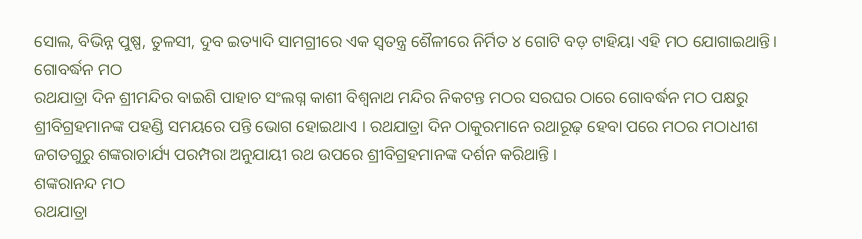ସୋଲ, ବିଭିନ୍ନ ପୁଷ୍ପ, ତୁଳସୀ, ଦୁବ ଇତ୍ୟାଦି ସାମଗ୍ରୀରେ ଏକ ସ୍ବତନ୍ତ୍ର ଶୈଳୀରେ ନିର୍ମିତ ୪ ଗୋଟି ବଡ଼ ଟାହିୟା ଏହି ମଠ ଯୋଗାଇଥାନ୍ତି।
ଗୋବର୍ଦ୍ଧନ ମଠ
ରଥଯାତ୍ରା ଦିନ ଶ୍ରୀମନ୍ଦିର ବାଇଶି ପାହାଚ ସଂଲଗ୍ନ କାଶୀ ବିଶ୍ବନାଥ ମନ୍ଦିର ନିକଟନ୍ତ ମଠର ସରଘର ଠାରେ ଗୋବର୍ଦ୍ଧନ ମଠ ପକ୍ଷରୁ ଶ୍ରୀବିଗ୍ରହମାନଙ୍କ ପହଣ୍ଡି ସମୟରେ ପନ୍ତି ଭୋଗ ହୋଇଥାଏ । ରଥଯାତ୍ରା ଦିନ ଠାକୁରମାନେ ରଥାରୂଢ଼ ହେବା ପରେ ମଠର ମଠାଧୀଶ ଜଗତଗୁରୁ ଶଙ୍କରାଚାର୍ଯ୍ୟ ପରମ୍ପରା ଅନୁଯାୟୀ ରଥ ଉପରେ ଶ୍ରୀବିଗ୍ରହମାନଙ୍କ ଦର୍ଶନ କରିଥାନ୍ତି ।
ଶଙ୍କରାନନ୍ଦ ମଠ
ରଥଯାତ୍ରା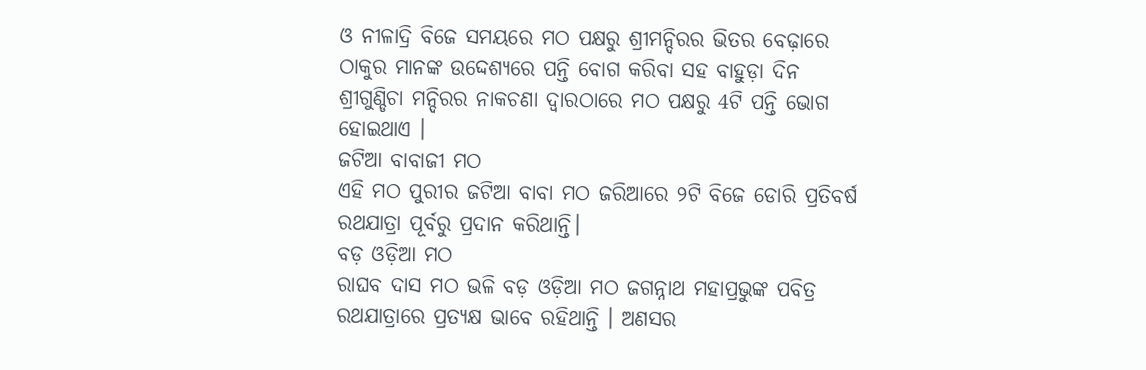ଓ ନୀଳାଦ୍ରି ବିଜେ ସମୟରେ ମଠ ପକ୍ଷରୁ ଶ୍ରୀମନ୍ଦିରର ଭିତର ବେଢ଼ାରେ ଠାକୁର ମାନଙ୍କ ଉଦ୍ଦେଶ୍ୟରେ ପନ୍ତି ବୋଗ କରିବା ସହ ବାହୁଡ଼ା ଦିନ ଶ୍ରୀଗୁଣ୍ଡିଚା ମନ୍ଦିରର ନାକଚଣା ଦ୍ବାରଠାରେ ମଠ ପକ୍ଷରୁ 4ଟି ପନ୍ତି ଭୋଗ ହୋଇଥାଏ ।
ଜଟିଆ ବାବାଜୀ ମଠ
ଏହି ମଠ ପୁରୀର ଜଟିଆ ବାବା ମଠ ଜରିଆରେ ୨ଟି ବିଜେ ଡୋରି ପ୍ରତିବର୍ଷ ରଥଯାତ୍ରା ପୂର୍ବରୁ ପ୍ରଦାନ କରିଥାନ୍ତି।
ବଡ଼ ଓଡ଼ିଆ ମଠ
ରାଘବ ଦାସ ମଠ ଭଳି ବଡ଼ ଓଡ଼ିଆ ମଠ ଜଗନ୍ନାଥ ମହାପ୍ରଭୁଙ୍କ ପବିତ୍ର ରଥଯାତ୍ରାରେ ପ୍ରତ୍ୟକ୍ଷ ଭାବେ ରହିଥାନ୍ତି । ଅଣସର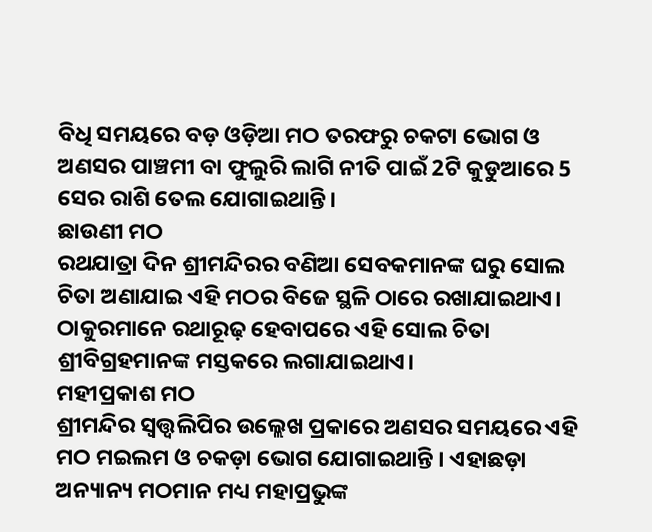ବିଧି ସମୟରେ ବଡ଼ ଓଡ଼ିଆ ମଠ ତରଫରୁ ଚକଟା ଭୋଗ ଓ ଅଣସର ପାଞ୍ଚମୀ ବା ଫୁଲୁରି ଲାଗି ନୀତି ପାଇଁ 2ଟି କୁଡୁଆରେ 5 ସେର ରାଶି ତେଲ ଯୋଗାଇଥାନ୍ତି।
ଛାଉଣୀ ମଠ
ରଥଯାତ୍ରା ଦିନ ଶ୍ରୀମନ୍ଦିରର ବଣିଆ ସେବକମାନଙ୍କ ଘରୁ ସୋଲ ଚିତା ଅଣାଯାଇ ଏହି ମଠର ବିଜେ ସ୍ଥଳି ଠାରେ ରଖାଯାଇଥାଏ। ଠାକୁରମାନେ ରଥାରୂଢ଼ ହେବାପରେ ଏହି ସୋଲ ଚିତା ଶ୍ରୀବିଗ୍ରହମାନଙ୍କ ମସ୍ତକରେ ଲଗାଯାଇଥାଏ।
ମହୀପ୍ରକାଶ ମଠ
ଶ୍ରୀମନ୍ଦିର ସ୍ବତ୍ତ୍ବଲିପିର ଉଲ୍ଲେଖ ପ୍ରକାରେ ଅଣସର ସମୟରେ ଏହି ମଠ ମଇଲମ ଓ ଚକଡ଼ା ଭୋଗ ଯୋଗାଇଥାନ୍ତି । ଏହାଛଡ଼ା ଅନ୍ୟାନ୍ୟ ମଠମାନ ମଧ୍ୟ ମହାପ୍ରଭୁଙ୍କ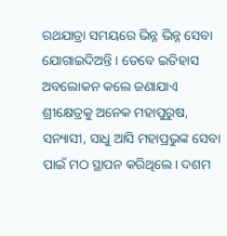ରଥଯାତ୍ରା ସମୟରେ ଭିନ୍ନ ଭିନ୍ନ ସେବା ଯୋଗାଇଦିଅନ୍ତି । ତେବେ ଇତିହାସ ଅବଲୋକନ କଲେ ଜଣାଯାଏ ଶ୍ରୀକ୍ଷେତ୍ରକୁ ଅନେକ ମହାପୁରୁଷ, ସନ୍ୟାସୀ, ସାଧୁ ଆସି ମହାପ୍ରଭୁଙ୍କ ସେବା ପାଇଁ ମଠ ସ୍ଥାପନ କରିଥିଲେ। ଦଶମ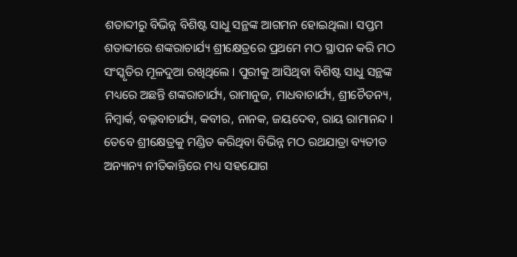ଶତାବ୍ଦୀରୁ ବିଭିନ୍ନ ବିଶିଷ୍ଟ ସାଧୁ ସନ୍ଥଙ୍କ ଆଗମନ ହୋଇଥିଲା। ସପ୍ତମ ଶତାବ୍ଦୀରେ ଶଙ୍କରାଚାର୍ଯ୍ୟ ଶ୍ରୀକ୍ଷେତ୍ରରେ ପ୍ରଥମେ ମଠ ସ୍ଥାପନ କରି ମଠ ସଂସ୍କୃତିର ମୂଳଦୁଆ ରଖିଥିଲେ । ପୁରୀକୁ ଆସିଥିବା ବିଶିଷ୍ଟ ସାଧୁ ସନ୍ଥଙ୍କ ମଧ୍ୟରେ ଅଛନ୍ତି ଶଙ୍କରାଚାର୍ଯ୍ୟ, ରାମାନୁଜ, ମାଧବାଚାର୍ଯ୍ୟ, ଶ୍ରୀଚୈତନ୍ୟ, ନିମ୍ବାର୍କ, ବଲ୍ଳବାଚାର୍ଯ୍ୟ, କବୀର, ନାନକ, ଜୟଦେବ, ରାୟ ରାମାନନ୍ଦ । ତେବେ ଶ୍ରୀକ୍ଷେତ୍ରକୁ ମଣ୍ଡିତ କରିଥିବା ବିଭିନ୍ନ ମଠ ରଥଯାତ୍ରା ବ୍ୟତୀତ ଅନ୍ୟାନ୍ୟ ନୀତିକାନ୍ତିରେ ମଧ୍ୟ ସହଯୋଗ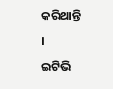କରିଥାନ୍ତି ।
ଇଟିଭି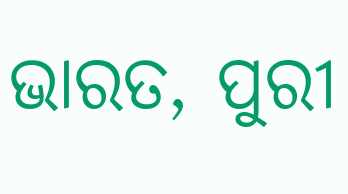ଭାରତ, ପୁରୀ